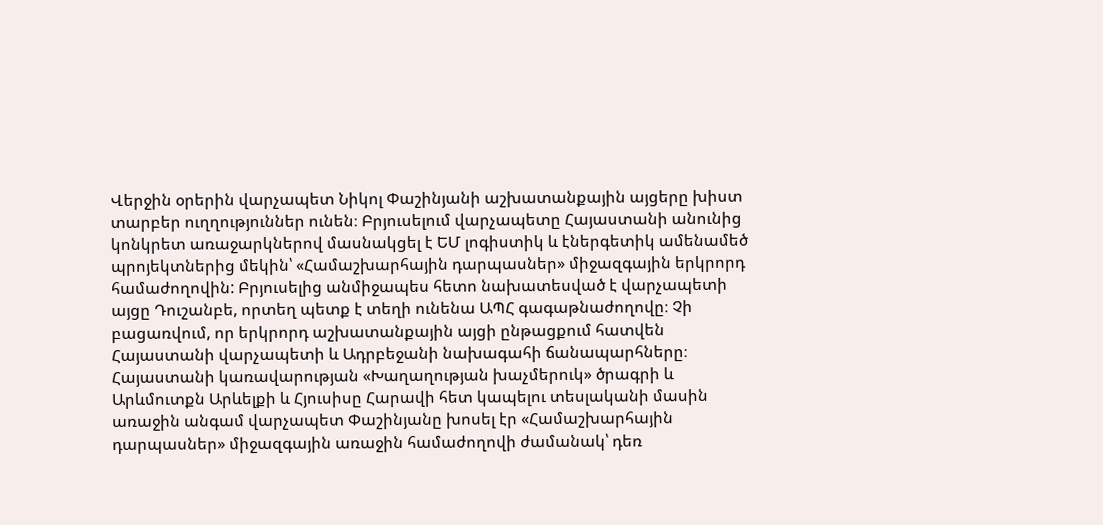Վերջին օրերին վարչապետ Նիկոլ Փաշինյանի աշխատանքային այցերը խիստ տարբեր ուղղություններ ունեն։ Բրյուսելում վարչապետը Հայաստանի անունից կոնկրետ առաջարկներով մասնակցել է ԵՄ լոգիստիկ և էներգետիկ ամենամեծ պրոյեկտներից մեկին՝ «Համաշխարհային դարպասներ» միջազգային երկրորդ համաժողովին: Բրյուսելից անմիջապես հետո նախատեսված է վարչապետի այցը Դուշանբե, որտեղ պետք է տեղի ունենա ԱՊՀ գագաթնաժողովը։ Չի բացառվում, որ երկրորդ աշխատանքային այցի ընթացքում հատվեն Հայաստանի վարչապետի և Ադրբեջանի նախագահի ճանապարհները։
Հայաստանի կառավարության «Խաղաղության խաչմերուկ» ծրագրի և Արևմուտքն Արևելքի և Հյուսիսը Հարավի հետ կապելու տեսլականի մասին առաջին անգամ վարչապետ Փաշինյանը խոսել էր «Համաշխարհային դարպասներ» միջազգային առաջին համաժողովի ժամանակ՝ դեռ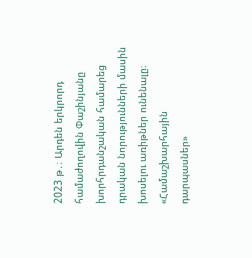2023 թ․։ Արդեն երկրորդ համաժողովին Փաշինյանը խորհրդանշական համարեց դրական նորությունների մասին խոսելու առիթներ ունենալը։
«Համաշխարհային դարպասներ»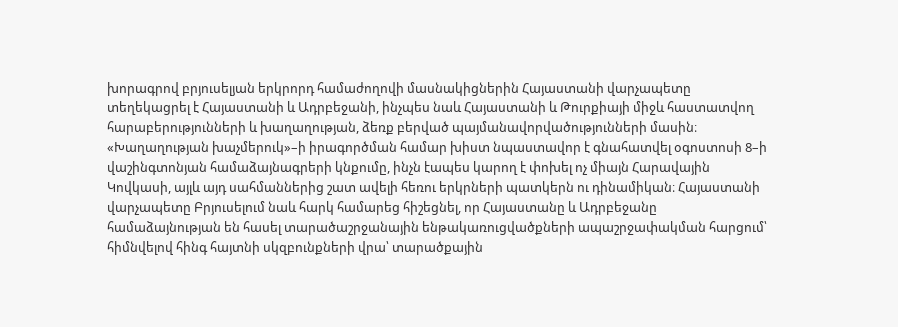խորագրով բրյուսելյան երկրորդ համաժողովի մասնակիցներին Հայաստանի վարչապետը տեղեկացրել է Հայաստանի և Ադրբեջանի, ինչպես նաև Հայաստանի և Թուրքիայի միջև հաստատվող հարաբերությունների և խաղաղության, ձեռք բերված պայմանավորվածությունների մասին։ «Խաղաղության խաչմերուկ»–ի իրագործման համար խիստ նպաստավոր է գնահատվել օգոստոսի 8–ի վաշինգտոնյան համաձայնագրերի կնքումը, ինչն էապես կարող է փոխել ոչ միայն Հարավային Կովկասի, այլև այդ սահմաններից շատ ավելի հեռու երկրների պատկերն ու դինամիկան։ Հայաստանի վարչապետը Բրյուսելում նաև հարկ համարեց հիշեցնել, որ Հայաստանը և Ադրբեջանը համաձայնության են հասել տարածաշրջանային ենթակառուցվածքների ապաշրջափակման հարցում՝ հիմնվելով հինգ հայտնի սկզբունքների վրա՝ տարածքային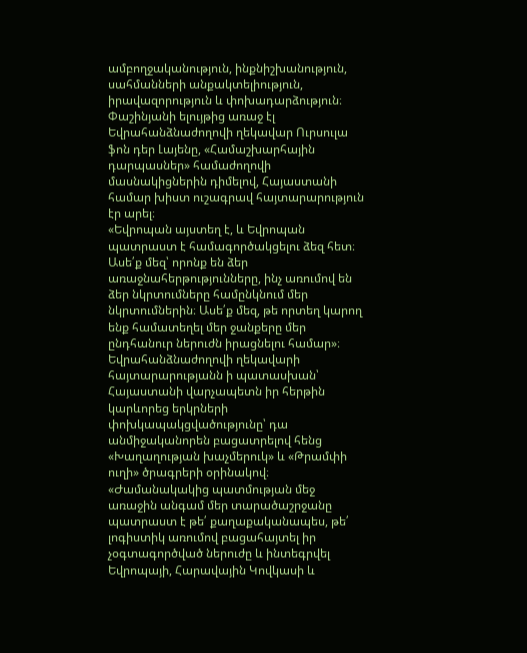ամբողջականություն, ինքնիշխանություն, սահմանների անքակտելիություն, իրավազորություն և փոխադարձություն։
Փաշինյանի ելույթից առաջ էլ Եվրահանձնաժողովի ղեկավար Ուրսուլա ֆոն դեր Լայենը, «Համաշխարհային դարպասներ» համաժողովի մասնակիցներին դիմելով, Հայաստանի համար խիստ ուշագրավ հայտարարություն էր արել։
«Եվրոպան այստեղ է, և Եվրոպան պատրաստ է համագործակցելու ձեզ հետ։ Ասե՛ք մեզ՝ որոնք են ձեր առաջնահերթությունները, ինչ առումով են ձեր նկրտումները համընկնում մեր նկրտումներին։ Ասե՛ք մեզ, թե որտեղ կարող ենք համատեղել մեր ջանքերը մեր ընդհանուր ներուժն իրացնելու համար»։
Եվրահանձնաժողովի ղեկավարի հայտարարությանն ի պատասխան՝ Հայաստանի վարչապետն իր հերթին կարևորեց երկրների փոխկապակցվածությունը՝ դա անմիջականորեն բացատրելով հենց «Խաղաղության խաչմերուկ» և «Թրամփի ուղի» ծրագրերի օրինակով։
«Ժամանակակից պատմության մեջ առաջին անգամ մեր տարածաշրջանը պատրաստ է թե՛ քաղաքականապես, թե՛ լոգիստիկ առումով բացահայտել իր չօգտագործված ներուժը և ինտեգրվել Եվրոպայի, Հարավային Կովկասի և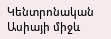Կենտրոնական Ասիայի միջև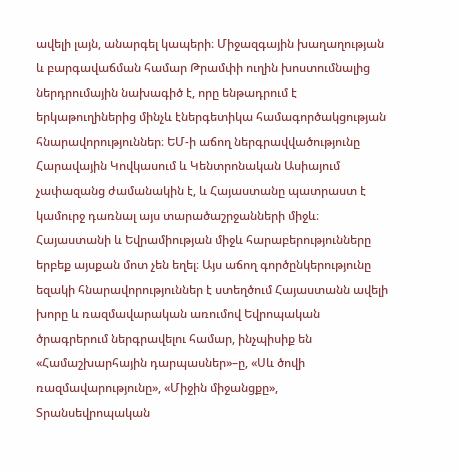ավելի լայն, անարգել կապերի։ Միջազգային խաղաղության և բարգավաճման համար Թրամփի ուղին խոստումնալից ներդրումային նախագիծ է, որը ենթադրում է երկաթուղիներից մինչև էներգետիկա համագործակցության հնարավորություններ։ ԵՄ-ի աճող ներգրավվածությունը Հարավային Կովկասում և Կենտրոնական Ասիայում չափազանց ժամանակին է, և Հայաստանը պատրաստ է կամուրջ դառնալ այս տարածաշրջանների միջև։ Հայաստանի և Եվրամիության միջև հարաբերությունները երբեք այսքան մոտ չեն եղել։ Այս աճող գործընկերությունը եզակի հնարավորություններ է ստեղծում Հայաստանն ավելի խորը և ռազմավարական առումով Եվրոպական ծրագրերում ներգրավելու համար, ինչպիսիք են «Համաշխարհային դարպասներ»–ը, «Սև ծովի ռազմավարությունը», «Միջին միջանցքը», Տրանսեվրոպական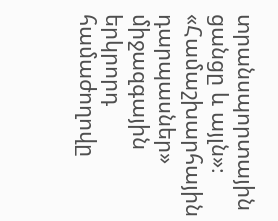տրանսպորտային ցանցը և այլն»։
«Համաշխարհային դարպասներ» միջազգային երկրորդ համաժողովը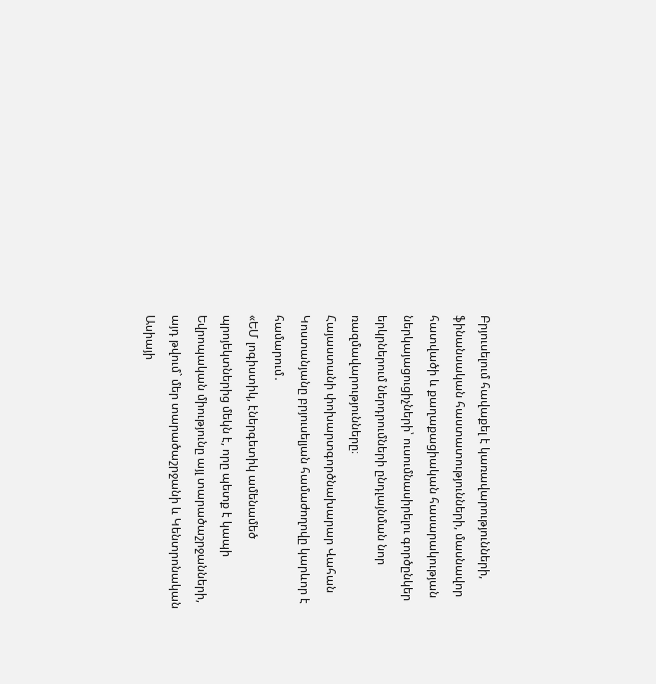Բրյուսելում հավաքել է կառավարությունների, ֆինանսական հաստատությունների, մասնավոր հատվածի և քաղաքացիական հասարակության ներկայացուցիչների՝ ուսումնասիրելու գործընկեր երկրներում ներդրումների ընդլայնման նոր ռազմավարությունները։
Հայաստանի փոխարտգործնախարար Վահան Կոստանյանը բրյուսելյան համաժողովը կարևոր է համարում․
«ԵՄ լոգիստիկ, էներգետիկ ամենամեծ պրոյեկտներից մեկն է, որը պետք է կապի Եվրոպական միությունը այլ տարածաշրջանների, այդ թվում` մեր տարածաշրջանի և Կենտրոնական Ասիայի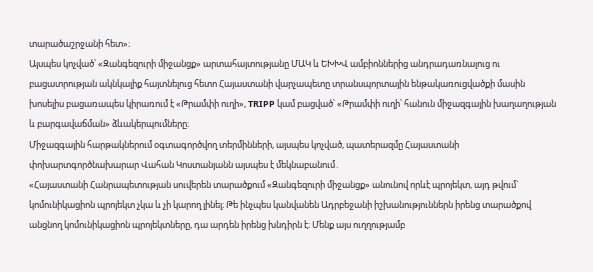տարածաշրջանի հետ»։
Այսպես կոչված՝ «Զանգեզուրի միջանցք» արտահայտությանը ՄԱԿ և ԵԽԽՎ ամբիոններից անդրադառնալուց ու բացատրության ակնկալիք հայտնելուց հետո Հայաստանի վարչապետը տրանսպորտային ենթակառուցվածքի մասին խոսելիս բացառապես կիրառում է «Թրամփի ուղի», TRIPP կամ բացված՝ «Թրամփի ուղի՝ հանուն միջազգային խաղաղության և բարգավաճման» ձևակերպումները։
Միջազգային հարթակներում օգտագործվող տերմինների, այսպես կոչված, պատերազմը Հայաստանի փոխարտգործնախարար Վահան Կոստանյանն այսպես է մեկնաբանում․
«Հայաստանի Հանրապետության սուվերեն տարածքում «Զանգեզուրի միջանցք» անունով որևէ պրոյեկտ, այդ թվում` կոմունիկացիոն պրոյեկտ չկա և չի կարող լինել։ Թե ինչպես կանվանեն Ադրբեջանի իշխանություններն իրենց տարածքով անցնող կոմունիկացիոն պրոյեկտները, դա արդեն իրենց խնդիրն է։ Մենք այս ուղղությամբ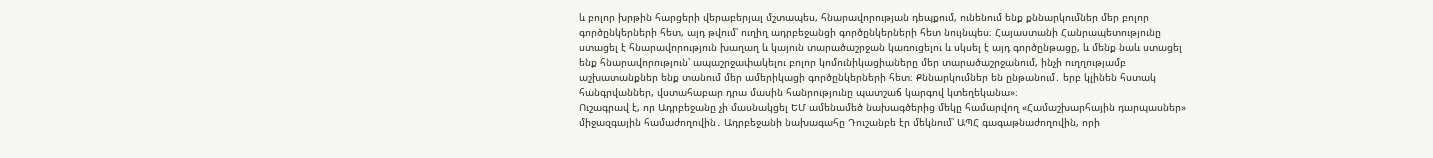և բոլոր խրթին հարցերի վերաբերյալ մշտապես, հնարավորության դեպքում, ունենում ենք քննարկումներ մեր բոլոր գործընկերների հետ, այդ թվում՝ ուղիղ ադրբեջանցի գործընկերների հետ նույնպես։ Հայաստանի Հանրապետությունը ստացել է հնարավորություն խաղաղ և կայուն տարածաշրջան կառուցելու և սկսել է այդ գործընթացը, և մենք նաև ստացել ենք հնարավորություն՝ ապաշրջափակելու բոլոր կոմունիկացիաները մեր տարածաշրջանում, ինչի ուղղությամբ աշխատանքներ ենք տանում մեր ամերիկացի գործընկերների հետ։ Քննարկումներ են ընթանում․ երբ կլինեն հստակ հանգրվաններ, վստահաբար դրա մասին հանրությունը պատշաճ կարգով կտեղեկանա»։
Ուշագրավ է, որ Ադրբեջանը չի մասնակցել ԵՄ ամենամեծ նախագծերից մեկը համարվող «Համաշխարհային դարպասներ» միջազգային համաժողովին․ Ադրբեջանի նախագահը Դուշանբե էր մեկնում՝ ԱՊՀ գագաթնաժողովին, որի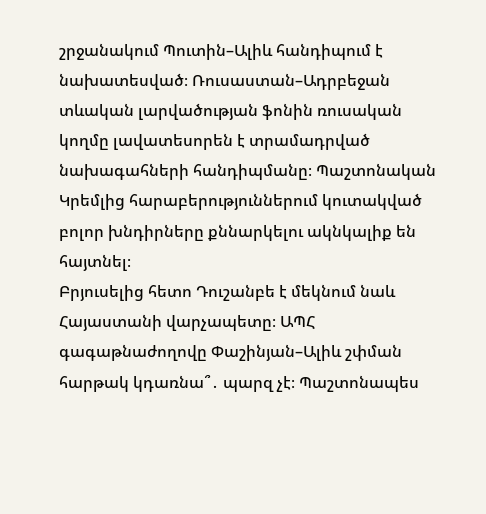շրջանակում Պուտին–Ալիև հանդիպում է նախատեսված։ Ռուսաստան–Ադրբեջան տևական լարվածության ֆոնին ռուսական կողմը լավատեսորեն է տրամադրված նախագահների հանդիպմանը։ Պաշտոնական Կրեմլից հարաբերություններում կուտակված բոլոր խնդիրները քննարկելու ակնկալիք են հայտնել։
Բրյուսելից հետո Դուշանբե է մեկնում նաև Հայաստանի վարչապետը։ ԱՊՀ գագաթնաժողովը Փաշինյան–Ալիև շփման հարթակ կդառնա՞․ պարզ չէ։ Պաշտոնապես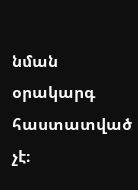նման օրակարգ հաստատված չէ։